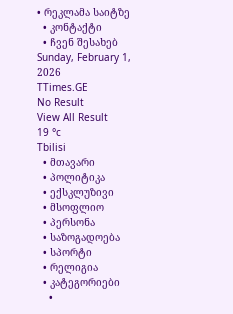• რეკლამა საიტზე
  • კონტაქტი
  • ჩვენ შესახებ
Sunday, February 1, 2026
TTimes.GE
No Result
View All Result
19 °c
Tbilisi
  • მთავარი
  • პოლიტიკა
  • ექსკლუზივი
  • მსოფლიო
  • პერსონა
  • საზოგადოება
  • სპორტი
  • რელიგია
  • კატეგორიები
    •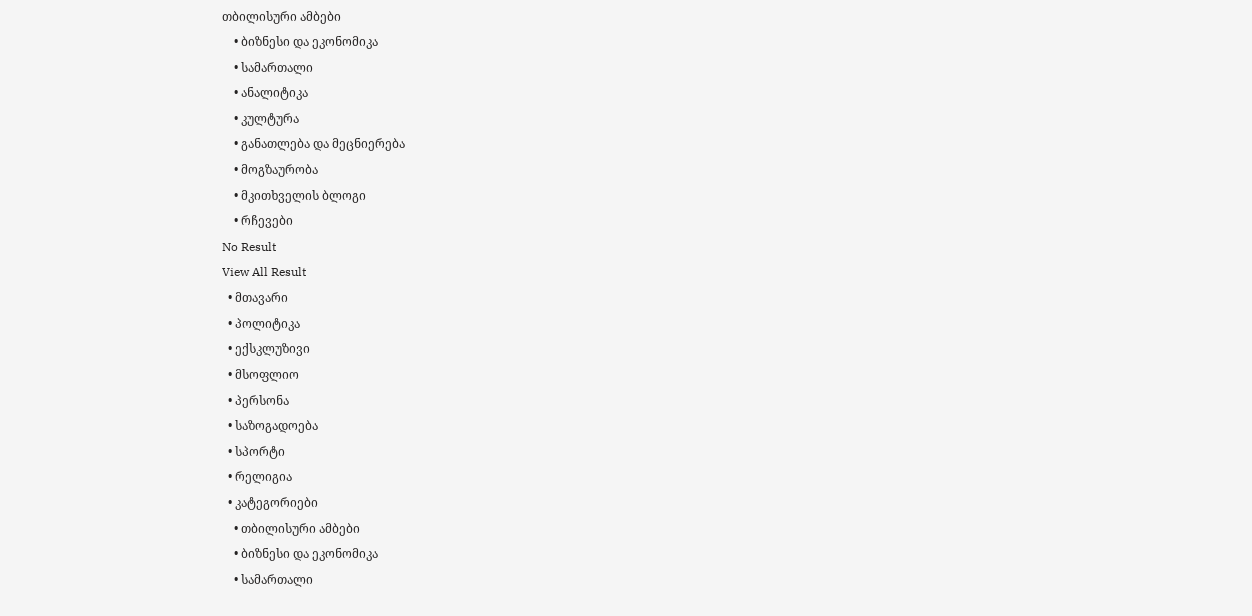თბილისური ამბები
    • ბიზნესი და ეკონომიკა
    • სამართალი
    • ანალიტიკა
    • კულტურა
    • განათლება და მეცნიერება
    • მოგზაურობა
    • მკითხველის ბლოგი
    • რჩევები
No Result
View All Result
  • მთავარი
  • პოლიტიკა
  • ექსკლუზივი
  • მსოფლიო
  • პერსონა
  • საზოგადოება
  • სპორტი
  • რელიგია
  • კატეგორიები
    • თბილისური ამბები
    • ბიზნესი და ეკონომიკა
    • სამართალი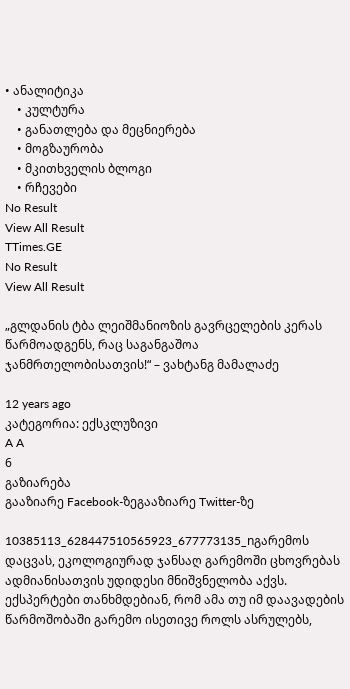• ანალიტიკა
    • კულტურა
    • განათლება და მეცნიერება
    • მოგზაურობა
    • მკითხველის ბლოგი
    • რჩევები
No Result
View All Result
TTimes.GE
No Result
View All Result

„გლდანის ტბა ლეიშმანიოზის გავრცელების კერას წარმოადგენს, რაც საგანგაშოა ჯანმრთელობისათვის!“ – ვახტანგ მამალაძე

12 years ago
კატეგორია: ექსკლუზივი
A A
6
გაზიარება
გააზიარე Facebook-ზეგააზიარე Twitter-ზე

10385113_628447510565923_677773135_nგარემოს დაცვას, ეკოლოგიურად ჯანსაღ გარემოში ცხოვრებას ადმიანისათვის უდიდესი მნიშვნელობა აქვს. ექსპერტები თანხმდებიან, რომ ამა თუ იმ დაავადების წარმოშობაში გარემო ისეთივე როლს ასრულებს,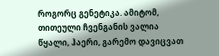როგორც გენეტიკა. ამიტომ, თითეული ჩვენგანის ვალია წყალი, ჰაერი, გარემო დავიცვათ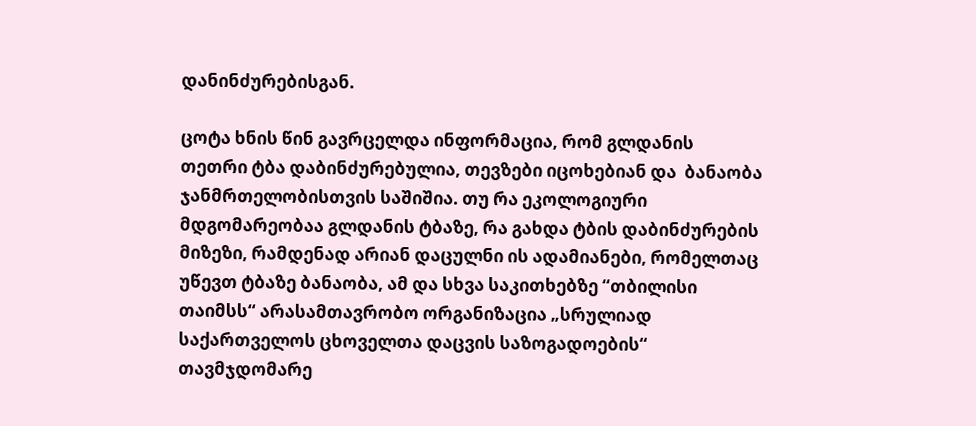დანინძურებისგან.

ცოტა ხნის წინ გავრცელდა ინფორმაცია, რომ გლდანის თეთრი ტბა დაბინძურებულია, თევზები იცოხებიან და  ბანაობა ჯანმრთელობისთვის საშიშია. თუ რა ეკოლოგიური მდგომარეობაა გლდანის ტბაზე, რა გახდა ტბის დაბინძურების მიზეზი, რამდენად არიან დაცულნი ის ადამიანები, რომელთაც უწევთ ტბაზე ბანაობა, ამ და სხვა საკითხებზე “თბილისი თაიმსს“ არასამთავრობო ორგანიზაცია „სრულიად საქართველოს ცხოველთა დაცვის საზოგადოების“ თავმჯდომარე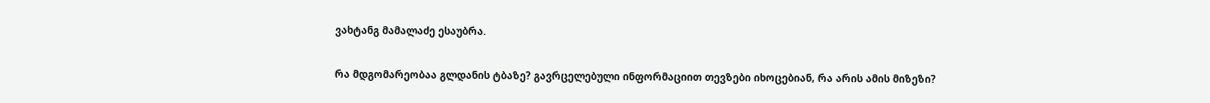ვახტანგ მამალაძე ესაუბრა.

რა მდგომარეობაა გლდანის ტბაზე? გავრცელებული ინფორმაციით თევზები იხოცებიან, რა არის ამის მიზეზი?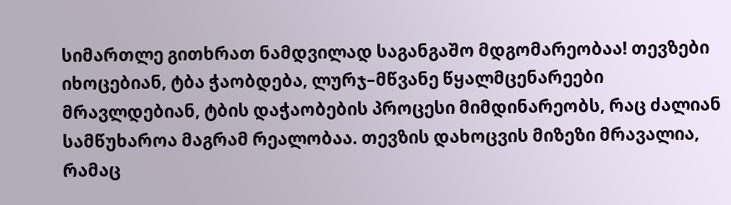სიმართლე გითხრათ ნამდვილად საგანგაშო მდგომარეობაა! თევზები იხოცებიან, ტბა ჭაობდება, ლურჯ–მწვანე წყალმცენარეები მრავლდებიან, ტბის დაჭაობების პროცესი მიმდინარეობს, რაც ძალიან სამწუხაროა მაგრამ რეალობაა. თევზის დახოცვის მიზეზი მრავალია, რამაც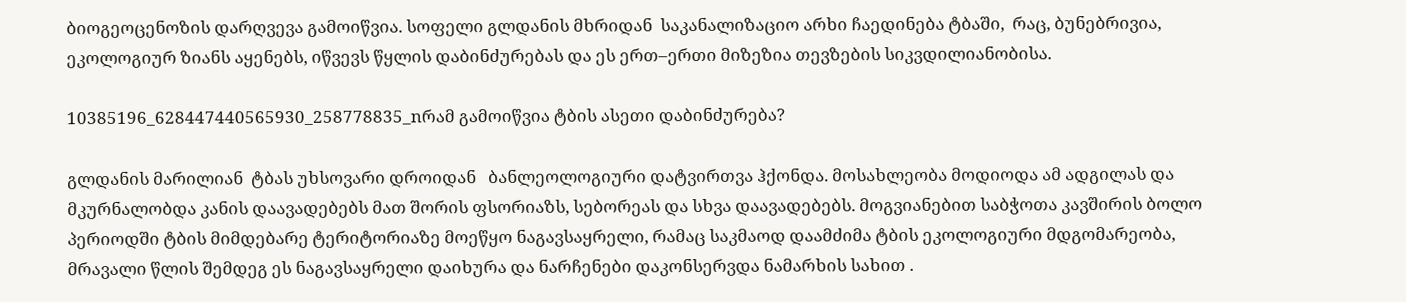ბიოგეოცენოზის დარღვევა გამოიწვია. სოფელი გლდანის მხრიდან  საკანალიზაციო არხი ჩაედინება ტბაში,  რაც, ბუნებრივია, ეკოლოგიურ ზიანს აყენებს, იწვევს წყლის დაბინძურებას და ეს ერთ–ერთი მიზეზია თევზების სიკვდილიანობისა.

10385196_628447440565930_258778835_nრამ გამოიწვია ტბის ასეთი დაბინძურება?

გლდანის მარილიან  ტბას უხსოვარი დროიდან   ბანლეოლოგიური დატვირთვა ჰქონდა. მოსახლეობა მოდიოდა ამ ადგილას და მკურნალობდა კანის დაავადებებს მათ შორის ფსორიაზს, სებორეას და სხვა დაავადებებს. მოგვიანებით საბჭოთა კავშირის ბოლო პერიოდში ტბის მიმდებარე ტერიტორიაზე მოეწყო ნაგავსაყრელი, რამაც საკმაოდ დაამძიმა ტბის ეკოლოგიური მდგომარეობა, მრავალი წლის შემდეგ ეს ნაგავსაყრელი დაიხურა და ნარჩენები დაკონსერვდა ნამარხის სახით .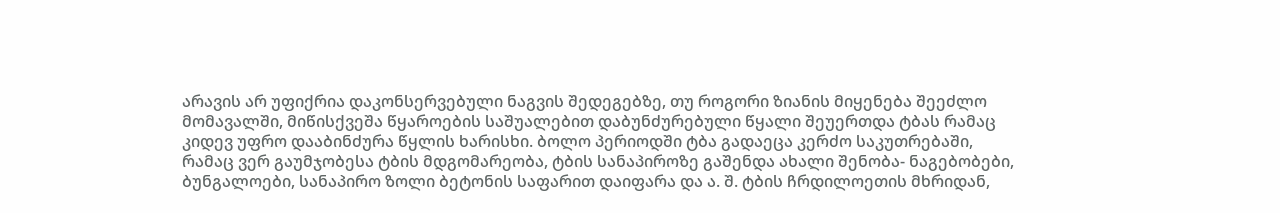არავის არ უფიქრია დაკონსერვებული ნაგვის შედეგებზე, თუ როგორი ზიანის მიყენება შეეძლო მომავალში, მიწისქვეშა წყაროების საშუალებით დაბუნძურებული წყალი შეუერთდა ტბას რამაც კიდევ უფრო დააბინძურა წყლის ხარისხი. ბოლო პერიოდში ტბა გადაეცა კერძო საკუთრებაში,  რამაც ვერ გაუმჯობესა ტბის მდგომარეობა, ტბის სანაპიროზე გაშენდა ახალი შენობა- ნაგებობები, ბუნგალოები, სანაპირო ზოლი ბეტონის საფარით დაიფარა და ა. შ. ტბის ჩრდილოეთის მხრიდან,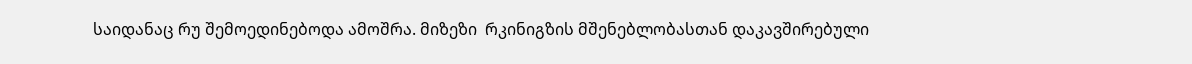საიდანაც რუ შემოედინებოდა ამოშრა. მიზეზი  რკინიგზის მშენებლობასთან დაკავშირებული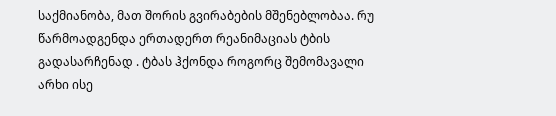საქმიანობა, მათ შორის გვირაბების მშენებლობაა. რუ წარმოადგენდა ერთადერთ რეანიმაციას ტბის გადასარჩენად . ტბას ჰქონდა როგორც შემომავალი არხი ისე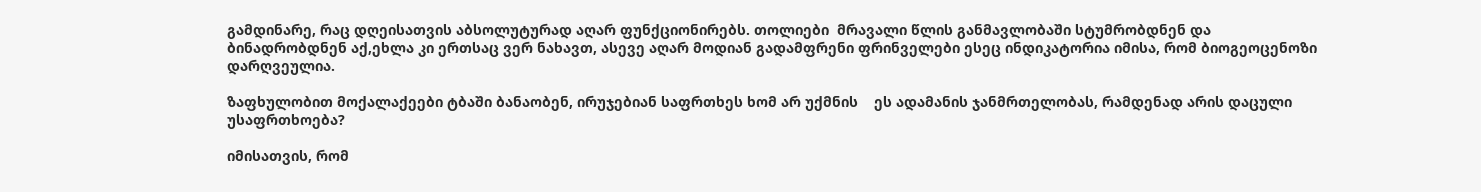გამდინარე, რაც დღეისათვის აბსოლუტურად აღარ ფუნქციონირებს. თოლიები  მრავალი წლის განმავლობაში სტუმრობდნენ და ბინადრობდნენ აქ,ეხლა კი ერთსაც ვერ ნახავთ, ასევე აღარ მოდიან გადამფრენი ფრინველები ესეც ინდიკატორია იმისა, რომ ბიოგეოცენოზი დარღვეულია.

ზაფხულობით მოქალაქეები ტბაში ბანაობენ, ირუჯებიან საფრთხეს ხომ არ უქმნის    ეს ადამანის ჯანმრთელობას, რამდენად არის დაცული უსაფრთხოება?

იმისათვის, რომ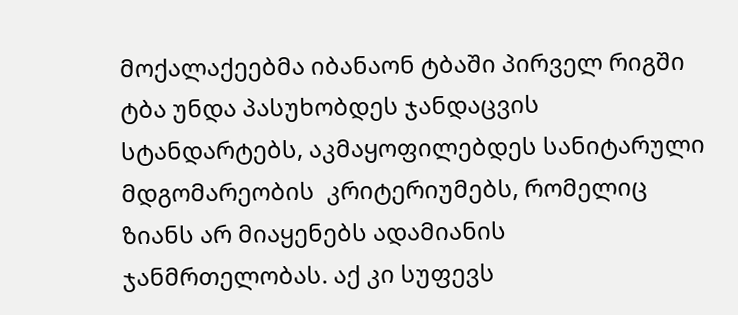მოქალაქეებმა იბანაონ ტბაში პირველ რიგში ტბა უნდა პასუხობდეს ჯანდაცვის სტანდარტებს, აკმაყოფილებდეს სანიტარული მდგომარეობის  კრიტერიუმებს, რომელიც ზიანს არ მიაყენებს ადამიანის ჯანმრთელობას. აქ კი სუფევს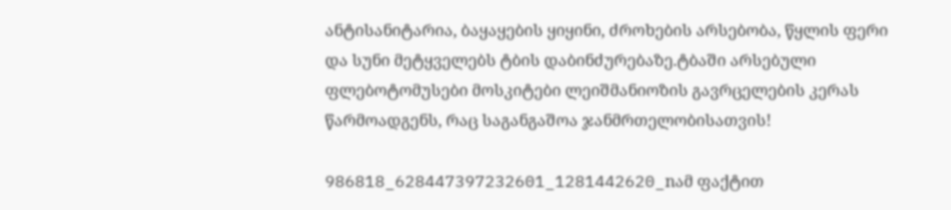ანტისანიტარია, ბაყაყების ყიყინი, ძროხების არსებობა, წყლის ფერი და სუნი მეტყველებს ტბის დაბინძურებაზე.ტბაში არსებული ფლებოტომუსები მოსკიტები ლეიშმანიოზის გავრცელების კერას წარმოადგენს, რაც საგანგაშოა ჯანმრთელობისათვის!

986818_628447397232601_1281442620_nამ ფაქტით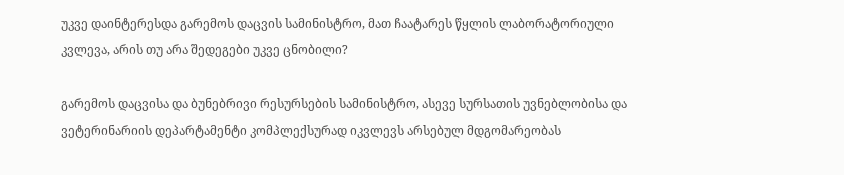უკვე დაინტერესდა გარემოს დაცვის სამინისტრო, მათ ჩაატარეს წყლის ლაბორატორიული კვლევა, არის თუ არა შედეგები უკვე ცნობილი?

გარემოს დაცვისა და ბუნებრივი რესურსების სამინისტრო, ასევე სურსათის უვნებლობისა და ვეტერინარიის დეპარტამენტი კომპლექსურად იკვლევს არსებულ მდგომარეობას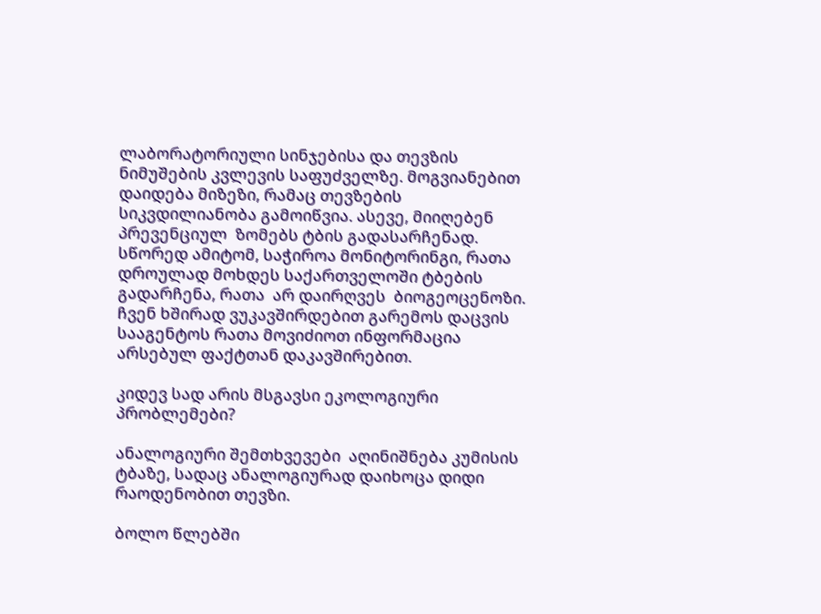ლაბორატორიული სინჯებისა და თევზის ნიმუშების კვლევის საფუძველზე. მოგვიანებით დაიდება მიზეზი, რამაც თევზების სიკვდილიანობა გამოიწვია. ასევე, მიიღებენ პრევენციულ  ზომებს ტბის გადასარჩენად. სწორედ ამიტომ, საჭიროა მონიტორინგი, რათა დროულად მოხდეს საქართველოში ტბების გადარჩენა, რათა  არ დაირღვეს  ბიოგეოცენოზი. ჩვენ ხშირად ვუკავშირდებით გარემოს დაცვის სააგენტოს რათა მოვიძიოთ ინფორმაცია არსებულ ფაქტთან დაკავშირებით.

კიდევ სად არის მსგავსი ეკოლოგიური პრობლემები?

ანალოგიური შემთხვევები  აღინიშნება კუმისის ტბაზე, სადაც ანალოგიურად დაიხოცა დიდი რაოდენობით თევზი.

ბოლო წლებში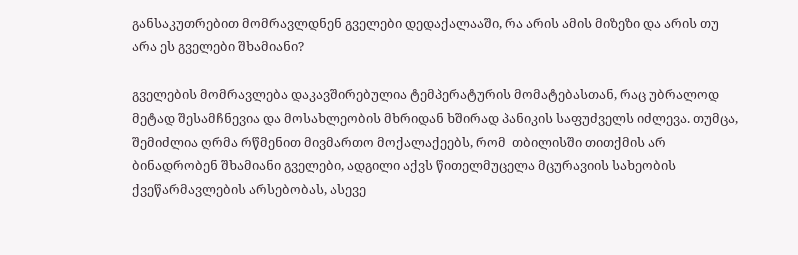განსაკუთრებით მომრავლდნენ გველები დედაქალააში, რა არის ამის მიზეზი და არის თუ არა ეს გველები შხამიანი?

გველების მომრავლება დაკავშირებულია ტემპერატურის მომატებასთან, რაც უბრალოდ მეტად შესამჩნევია და მოსახლეობის მხრიდან ხშირად პანიკის საფუძველს იძლევა. თუმცა, შემიძლია ღრმა რწმენით მივმართო მოქალაქეებს, რომ  თბილისში თითქმის არ ბინადრობენ შხამიანი გველები, ადგილი აქვს წითელმუცელა მცურავიის სახეობის ქვეწარმავლების არსებობას, ასევე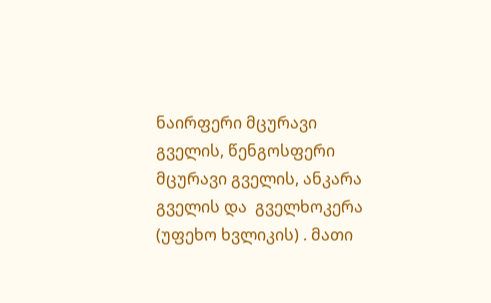ნაირფერი მცურავი გველის, წენგოსფერი მცურავი გველის, ანკარა გველის და  გველხოკერა (უფეხო ხვლიკის) . მათი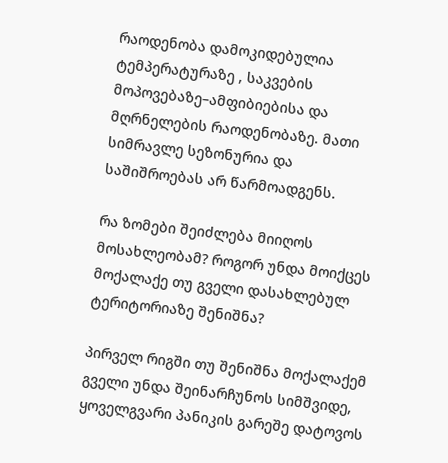რაოდენობა დამოკიდებულია ტემპერატურაზე , საკვების მოპოვებაზე–ამფიბიებისა და მღრნელების რაოდენობაზე. მათი სიმრავლე სეზონურია და საშიშროებას არ წარმოადგენს.

რა ზომები შეიძლება მიიღოს მოსახლეობამ? როგორ უნდა მოიქცეს მოქალაქე თუ გველი დასახლებულ ტერიტორიაზე შენიშნა?

პირველ რიგში თუ შენიშნა მოქალაქემ გველი უნდა შეინარჩუნოს სიმშვიდე, ყოველგვარი პანიკის გარეშე დატოვოს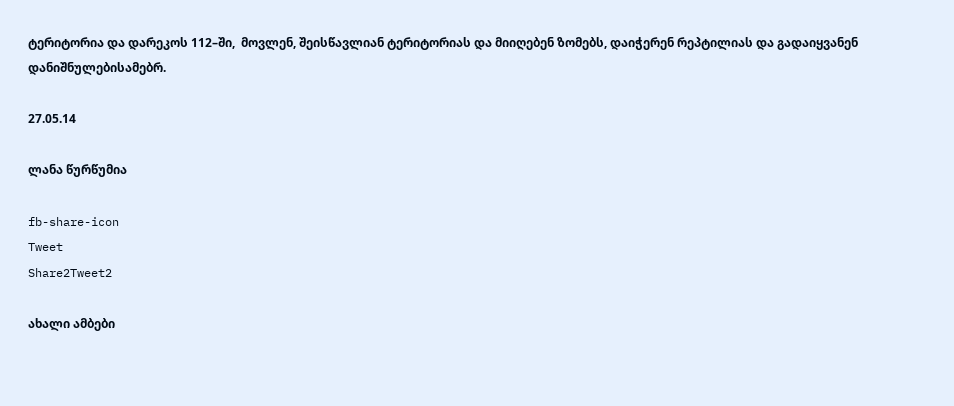ტერიტორია და დარეკოს 112–ში,  მოვლენ, შეისწავლიან ტერიტორიას და მიიღებენ ზომებს, დაიჭერენ რეპტილიას და გადაიყვანენ დანიშნულებისამებრ.

27.05.14

ლანა წურწუმია

fb-share-icon
Tweet
Share2Tweet2

ახალი ამბები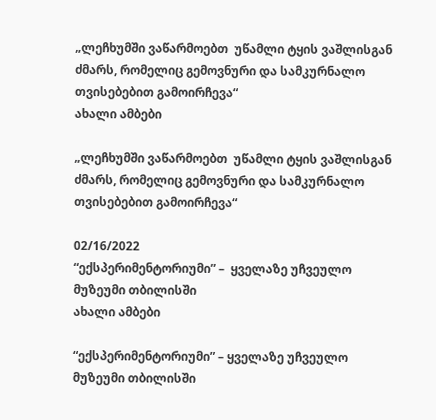„ლეჩხუმში ვაწარმოებთ  უწამლი ტყის ვაშლისგან  ძმარს, რომელიც გემოვნური და სამკურნალო თვისებებით გამოირჩევა“
ახალი ამბები

„ლეჩხუმში ვაწარმოებთ  უწამლი ტყის ვაშლისგან  ძმარს, რომელიც გემოვნური და სამკურნალო თვისებებით გამოირჩევა“

02/16/2022
“ექსპერიმენტორიუმი” –  ყველაზე უჩვეულო მუზეუმი თბილისში
ახალი ამბები

“ექსპერიმენტორიუმი” – ყველაზე უჩვეულო მუზეუმი თბილისში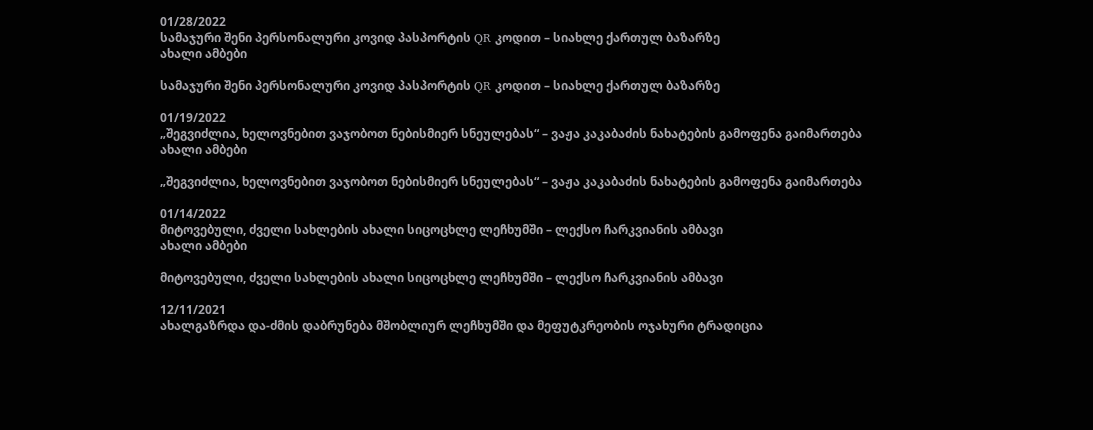01/28/2022
სამაჯური შენი პერსონალური კოვიდ პასპორტის QR კოდით – სიახლე ქართულ ბაზარზე
ახალი ამბები

სამაჯური შენი პერსონალური კოვიდ პასპორტის QR კოდით – სიახლე ქართულ ბაზარზე

01/19/2022
„შეგვიძლია, ხელოვნებით ვაჯობოთ ნებისმიერ სნეულებას“ – ვაჟა კაკაბაძის ნახატების გამოფენა გაიმართება
ახალი ამბები

„შეგვიძლია, ხელოვნებით ვაჯობოთ ნებისმიერ სნეულებას“ – ვაჟა კაკაბაძის ნახატების გამოფენა გაიმართება

01/14/2022
მიტოვებული, ძველი სახლების ახალი სიცოცხლე ლეჩხუმში – ლექსო ჩარკვიანის ამბავი
ახალი ამბები

მიტოვებული, ძველი სახლების ახალი სიცოცხლე ლეჩხუმში – ლექსო ჩარკვიანის ამბავი

12/11/2021
ახალგაზრდა და-ძმის დაბრუნება მშობლიურ ლეჩხუმში და მეფუტკრეობის ოჯახური ტრადიცია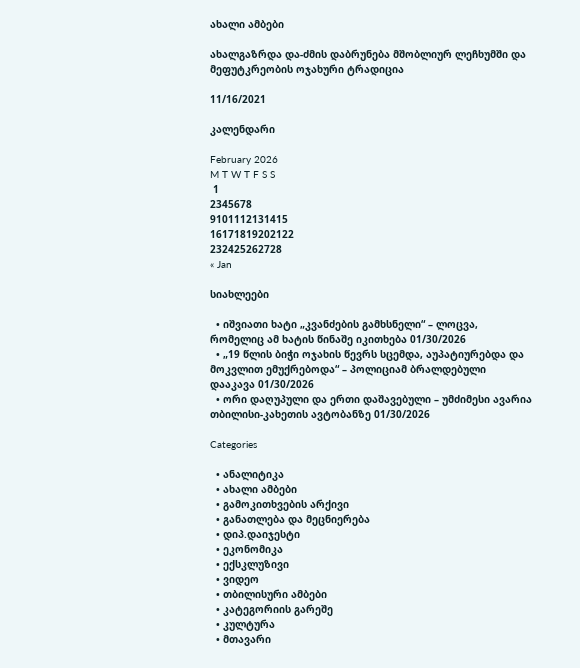ახალი ამბები

ახალგაზრდა და-ძმის დაბრუნება მშობლიურ ლეჩხუმში და მეფუტკრეობის ოჯახური ტრადიცია

11/16/2021

კალენდარი

February 2026
M T W T F S S
 1
2345678
9101112131415
16171819202122
232425262728
« Jan

სიახლეები

  • იშვიათი ხატი „კვანძების გამხსნელი“ – ლოცვა, რომელიც ამ ხატის წინაშე იკითხება 01/30/2026
  • „19 წლის ბიჭი ოჯახის წევრს სცემდა, აუპატიურებდა და მოკვლით ემუქრებოდა“ – პოლიციამ ბრალდებული დააკავა 01/30/2026
  • ორი დაღუპული და ერთი დაშავებული – უმძიმესი ავარია თბილისი-კახეთის ავტობანზე 01/30/2026

Categories

  • ანალიტიკა
  • ახალი ამბები
  • გამოკითხვების არქივი
  • განათლება და მეცნიერება
  • დიპ.დაიჯესტი
  • ეკონომიკა
  • ექსკლუზივი
  • ვიდეო
  • თბილისური ამბები
  • კატეგორიის გარეშე
  • კულტურა
  • მთავარი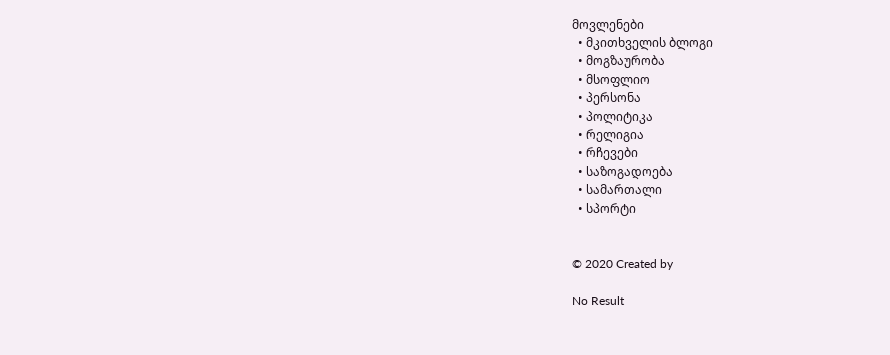მოვლენები
  • მკითხველის ბლოგი
  • მოგზაურობა
  • მსოფლიო
  • პერსონა
  • პოლიტიკა
  • რელიგია
  • რჩევები
  • საზოგადოება
  • სამართალი
  • სპორტი


© 2020 Created by

No Result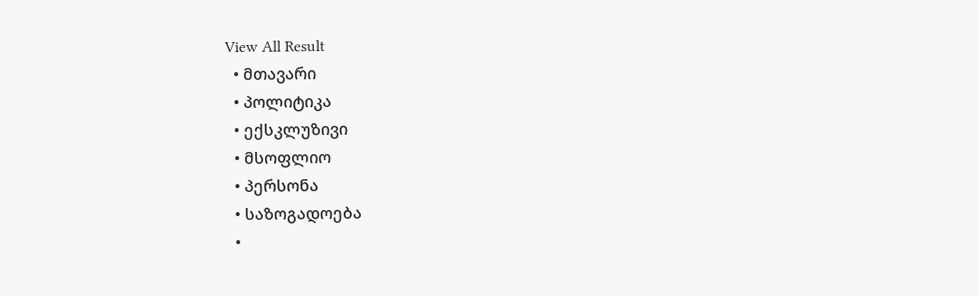View All Result
  • მთავარი
  • პოლიტიკა
  • ექსკლუზივი
  • მსოფლიო
  • პერსონა
  • საზოგადოება
  •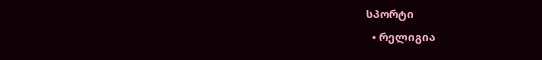სპორტი
  • რელიგია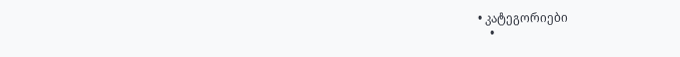• კატეგორიები
    •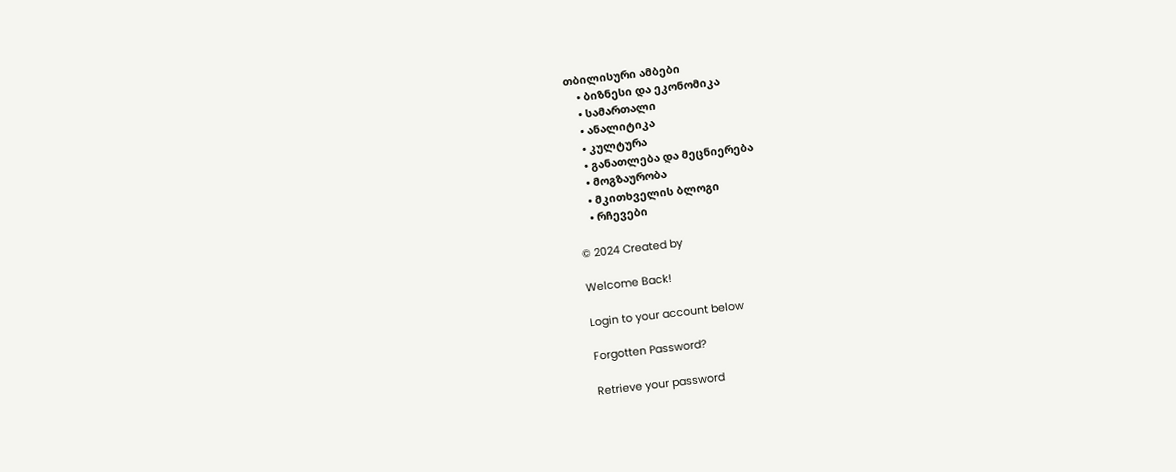თბილისური ამბები
    • ბიზნესი და ეკონომიკა
    • სამართალი
    • ანალიტიკა
    • კულტურა
    • განათლება და მეცნიერება
    • მოგზაურობა
    • მკითხველის ბლოგი
    • რჩევები

© 2024 Created by

Welcome Back!

Login to your account below

Forgotten Password?

Retrieve your password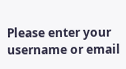Please enter your username or email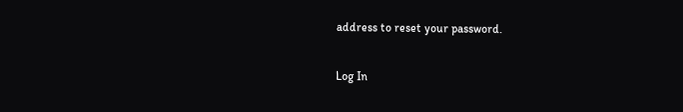address to reset your password.

Log In